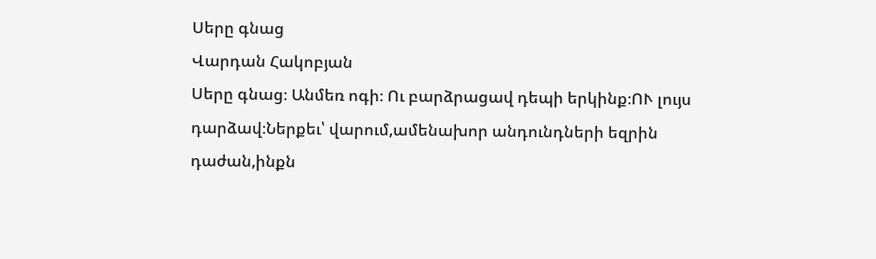Սերը գնաց
Վարդան Հակոբյան
Սերը գնաց։ Անմեռ ոգի։ Ու բարձրացավ դեպի երկինք։ՈՒ լույս դարձավ։Ներքեւ՝ վարում,ամենախոր անդունդների եզրին դաժան,ինքն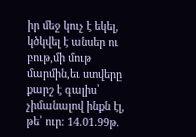իր մեջ կուչ է եկել, կծկվել է անսեր ու բութ,մի մութ մարմին,եւ ստվերը քարշ է գալիս՝ չիմանալով ինքն էլ, թե՝ ուր։ 14.01.99թ.